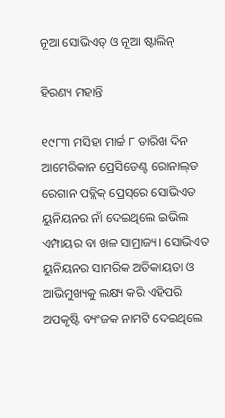ନୂଆ ସୋଭିଏତ୍‌ ଓ ନୂଆ ଷ୍ଟାଲିନ୍‌

ହିରଣ୍ୟ ମହାନ୍ତି

୧୯୮୩ ମସିହା ମାର୍ଚ୍ଚ ୮ ତାରିଖ ଦିନ ଆମେରିକାନ ପ୍ରେସିଡେଣ୍ଟ ରୋନାଲ୍‌ଡ ରେଗାନ ପବ୍ଲିକ୍‌ ପ୍ରେସ୍‌ରେ ସୋଭିଏତ ୟୁନିୟନର ନାଁ ଦେଇଥିଲେ ଇଭିଲ ଏମ୍ପାୟର ବା ଖଳ ସାମ୍ରାଜ୍ୟ। ସୋଭିଏତ ୟୁନିୟନର ସାମରିକ ଅତିକାୟତା ଓ ଆଭିମୁଖ୍ୟକୁ ଲକ୍ଷ୍ୟ କରି ଏହିପରି ଅପକୃଷ୍ଟି ବ୍ୟଂଜକ ନାମଟି ଦେଇଥିଲେ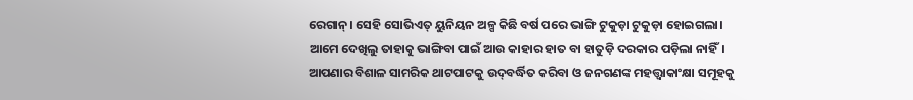ରେଗାନ୍‌। ସେହି ସୋଭିଏତ୍‌ ୟୁନିୟନ ଅଳ୍ପ କିଛି ବର୍ଷ ପରେ ଭାଙ୍ଗି ଟୁକୁଡ଼ା ଟୁକୁଡ଼ା ହୋଇଗଲା। ଆମେ ଦେଖିଲୁ ତାହାକୁ ଭାଙ୍ଗିବା ପାଇଁ ଆଉ କାହାର ହାତ ବା ହାତୁଡ଼ି ଦରକାର ପଡ଼ିଲା ନାହିଁ। ଆପଣାର ବିଶାଳ ସାମରିକ ଥାଟପାଟକୁ ଉଦ୍‌ବର୍ଦ୍ଧିତ କରିବା ଓ ଜନଗଣଙ୍କ ମହତ୍ତ୍ବାକାଂକ୍ଷା ସମୂହକୁ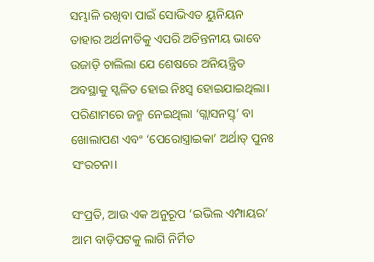ସମ୍ଭାଳି ରଖିବା ପାଇଁ ସୋଭିଏତ ୟୁନିୟନ ତାହାର ଅର୍ଥନୀତିକୁ ଏପରି ଅଚିନ୍ତନୀୟ ଭାବେ ଉଜାଡ଼ି ଚାଲିଲା ଯେ ଶେଷରେ ଅନିୟନ୍ତ୍ରିତ ଅବସ୍ଥାକୁ ସ୍ଖଳିତ ହୋଇ ନିଃସ୍ବ ହୋଇଯାଇଥିଲା। ପରିଣାମରେ ଜନ୍ମ ନେଇଥିଲା ‘ଗ୍ଲାସନସ୍ତ୍‌’ ବା ଖୋଲାପଣ ଏବଂ ‘ପେରୋସ୍ତ୍ରାଇକା’ ଅର୍ଥାତ୍‌ ପୁନଃ ସଂରଚନା।

ସଂପ୍ରତି, ଆଉ ଏକ ଅନୁରୂପ ‘ଇଭିଲ ଏମ୍ପାୟର’ ଆମ ବାଡ଼ିପଟକୁ ଲାଗି ନିର୍ମିତ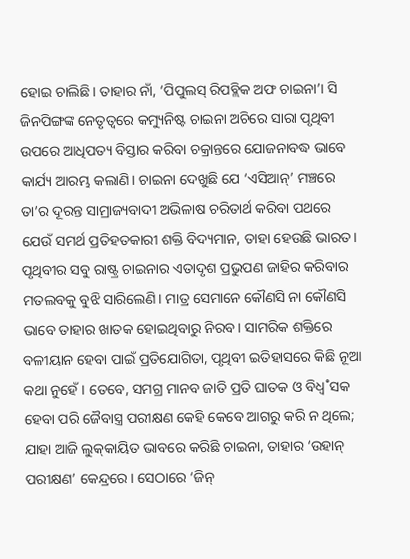ହୋଇ ଚାଲିଛି। ତାହାର ନାଁ, ‘ପିପୁଲସ୍‌ ରିପବ୍ଲିକ ଅଫ ଚାଇନା’। ସି ଜିନପିଙ୍ଗଙ୍କ ନେତୃତ୍ବରେ କମ୍ୟୁନିଷ୍ଟ ଚାଇନା ଅଚିରେ ସାରା ପୃଥିବୀ ଉପରେ ଆଧିପତ୍ୟ ବିସ୍ତାର କରିବା ଚକ୍ରାନ୍ତରେ ଯୋଜନାବଦ୍ଧ ଭାବେ କାର୍ଯ୍ୟ ଆରମ୍ଭ କଲାଣି। ଚାଇନା ଦେଖୁଛି ଯେ ‘ଏସିଆନ୍‌’ ମଞ୍ଚରେ ତା’ର ଦୂରନ୍ତ ସାମ୍ରାଜ୍ୟବାଦୀ ଅଭିଳାଷ ଚରିତାର୍ଥ କରିବା ପଥରେ ଯେଉଁ ସମର୍ଥ ପ୍ରତିହତକାରୀ ଶକ୍ତି ବିଦ୍ୟମାନ, ତାହା ହେଉଛି ଭାରତ। ପୃଥିବୀର ସବୁ ରାଷ୍ଟ୍ର ଚାଇନାର ଏତାଦୃଶ ପ୍ରଭୁପଣ ଜାହିର କରିବାର ମତଲବକୁ ବୁଝି ସାରିଲେଣି। ମାତ୍ର ସେମାନେ କୌଣସି ନା କୌଣସି ଭାବେ ତାହାର ଖାତକ ହୋଇଥିବାରୁ ନିରବ। ସାମରିକ ଶକ୍ତିରେ ବଳୀୟାନ ହେବା ପାଇଁ ପ୍ରତିଯୋଗିତା, ପୃଥିବୀ ଇତିହାସରେ କିଛି ନୂଆ କଥା ନୁହେଁ। ତେବେ, ସମଗ୍ର ମାନବ ଜାତି ପ୍ରତି ଘାତକ ଓ ବିଧ୍ବ˚ସକ ହେବା ପରି ଜୈବାସ୍ତ୍ର ପରୀକ୍ଷଣ କେହି କେବେ ଆଗରୁ କରି ନ ଥିଲେ; ଯାହା ଆଜି ଲୁକ୍‌କାୟିତ ଭାବରେ କରିଛି ଚାଇନା, ତାହାର ‘ଉହାନ୍‌ ପରୀକ୍ଷଣ’ କେନ୍ଦ୍ରରେ। ସେଠାରେ ‘ଜିନ୍‌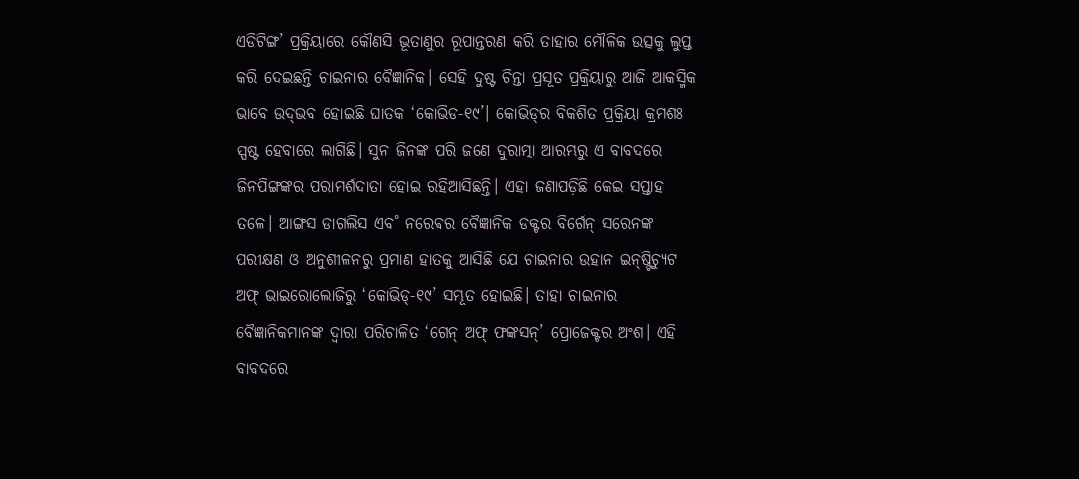ଏଡିଟିଙ୍ଗ’ ପ୍ରକ୍ରିୟାରେ କୌଣସି ଭୂତାଣୁର ରୂପାନ୍ତରଣ କରି ତାହାର ମୌଳିକ ଉତ୍ସକୁ ଲୁପ୍ତ କରି ଦେଇଛନ୍ତି ଚାଇନାର ବୈଜ୍ଞାନିକ। ସେହି ଦୁଷ୍ଟ ଚିନ୍ତା ପ୍ରସୂତ ପ୍ରକ୍ରିୟାରୁ ଆଜି ଆକସ୍ମିକ ଭାବେ ଉଦ୍‌ଭବ ହୋଇଛି ଘାତକ ‘କୋଭିଡ-୧୯’। କୋଭିଡ୍‌ର ବିକଶିତ ପ୍ରକ୍ରିୟା କ୍ରମଶଃ ସ୍ପଷ୍ଟ ହେବାରେ ଲାଗିଛି। ସୁନ ଜିନଙ୍କ ପରି ଜଣେ ଦୁରାତ୍ମା ଆରମ୍ଭରୁ ଏ ବାବଦରେ ଜିନପିଙ୍ଗଙ୍କର ପରାମର୍ଶଦାତା ହୋଇ ରହିଆସିଛନ୍ତି। ଏହା ଜଣାପଡ଼ିଛି କେଇ ସପ୍ତାହ ତଳେ। ଆଙ୍ଗସ ଡାଗଲିସ ଏବ˚ ନରେଵର ବୈଜ୍ଞାନିକ ଡକ୍ଟର ବିର୍ଗେନ୍ ସରେନଙ୍କ ପରୀକ୍ଷଣ ଓ ଅନୁଶୀଳନରୁ ପ୍ରମାଣ ହାତକୁ ଆସିଛି ଯେ ଚାଇନାର ଉହାନ ଇନ୍‌ଷ୍ଟିଚ୍ୟୁଟ ଅଫ୍‌ ଭାଇରୋଲୋଜିରୁ ‘କୋଭିଡ୍‌-୧୯’ ସମ୍ଭୂତ ହୋଇଛି। ତାହା ଚାଇନାର ବୈଜ୍ଞାନିକମାନଙ୍କ ଦ୍ବାରା ପରିଚାଳିତ ‘ଗେନ୍ ଅଫ୍ ଫଙ୍କସନ୍‌’ ପ୍ରୋଜେକ୍ଟର ଅଂଶ। ଏହି ବାବଦରେ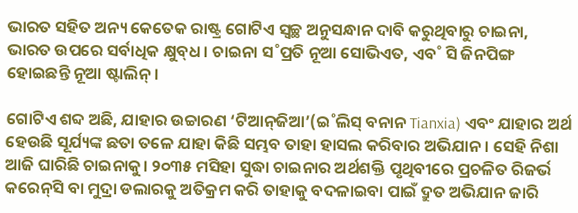ଭାରତ ସହିତ ଅନ୍ୟ କେତେକ ରାଷ୍ଟ୍ର ଗୋଟିଏ ସ୍ବଚ୍ଛ ଅନୁସନ୍ଧାନ ଦାବି କରୁଥିବାରୁ ଚାଇନା, ଭାରତ ଉପରେ ସର୍ବାଧିକ କ୍ଷୁବ୍‌ଧ। ଚାଇନା ସ˚ପ୍ରତି ନୂଆ ସୋଭିଏତ, ଏବ˚ ସି ଜିନପିଙ୍ଗ ହୋଇଛନ୍ତି ନୂଆ ଷ୍ଟାଲିନ୍‌।

ଗୋଟିଏ ଶବ୍ଦ ଅଛି, ଯାହାର ଉଚ୍ଚାରଣ ‘ଟିଆନ୍‌ଜିଆ’(ଇ˚ଲିସ୍‌ ବନାନ Tianxia) ଏବଂ ଯାହାର ଅର୍ଥ ହେଉଛି ସୂର୍ଯ୍ୟଙ୍କ ଛତା ତଳେ ଯାହା କିଛି ସମ୍ଭବ ତାହା ହାସଲ କରିବାର ଅଭିଯାନ। ସେହି ନିଶା ଆଜି ଘାରିଛି ଚାଇନାକୁ। ୨୦୩୫ ମସିହା ସୁଦ୍ଧା ଚାଇନାର ଅର୍ଥଶକ୍ତି ପୃଥିବୀରେ ପ୍ରଚଳିତ ରିଜର୍ଭ କରେନ୍‌ସି ବା ମୁଦ୍ରା ଡଲାରକୁ ଅତିକ୍ରମ କରି ତାହାକୁ ବଦଳାଇବା ପାଇଁ ଦ୍ରୁତ ଅଭିଯାନ ଜାରି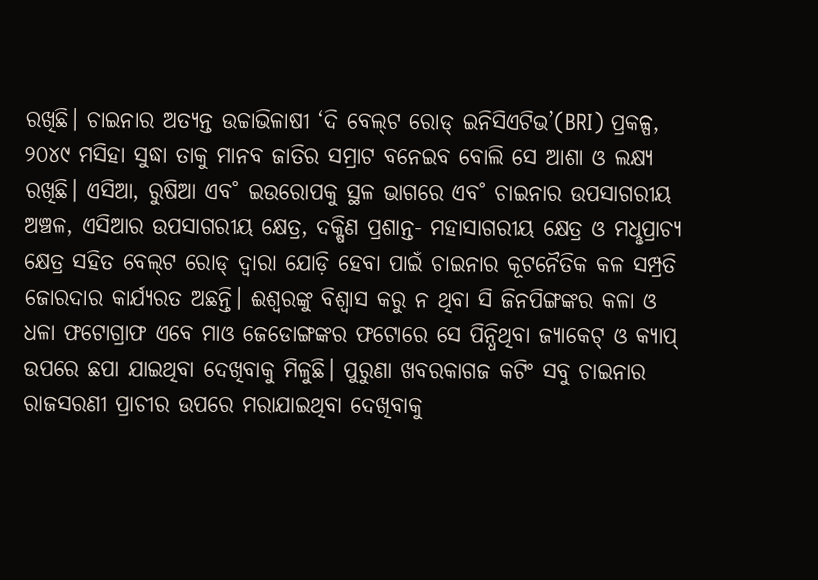ରଖିଛି। ଚାଇନାର ଅତ୍ୟନ୍ତ ଉଚ୍ଚାଭିଳାଷୀ ‘ଦି ବେଲ୍‌ଟ ରୋଡ୍‌ ଇନିସିଏଟିଭ’(BRI) ପ୍ରକଳ୍ପ, ୨୦୪୯ ମସିହା ସୁଦ୍ଧା ତାକୁ ମାନବ ଜାତିର ସମ୍ରାଟ ବନେଇବ ବୋଲି ସେ ଆଶା ଓ ଲକ୍ଷ୍ୟ ରଖିଛି। ଏସିଆ, ରୁଷିଆ ଏବ˚ ଇଉରୋପକୁ ସ୍ଥଳ ଭାଗରେ ଏବ˚ ଚାଇନାର ଉପସାଗରୀୟ ଅଞ୍ଚଳ, ଏସିଆର ଉପସାଗରୀୟ କ୍ଷେତ୍ର, ଦକ୍ଷିଣ ପ୍ରଶାନ୍ତ- ମହାସାଗରୀୟ କ୍ଷେତ୍ର ଓ ମଧୢପ୍ରାଚ୍ୟ କ୍ଷେତ୍ର ସହିତ ବେଲ୍‌ଟ ରୋଡ୍‌ ଦ୍ବାରା ଯୋଡ଼ି ହେବା ପାଇଁ ଚାଇନାର କୂଟନୈତିକ କଳ ସମ୍ପ୍ରତି ଜୋରଦାର କାର୍ଯ୍ୟରତ ଅଛନ୍ତି। ଈଶ୍ବରଙ୍କୁ ବିଶ୍ବାସ କରୁ ନ ଥିବା ସି ଜିନପିଙ୍ଗଙ୍କର କଳା ଓ ଧଳା ଫଟୋଗ୍ରାଫ ଏବେ ମାଓ ଜେଡୋଙ୍ଗଙ୍କର ଫଟୋରେ ସେ ପିନ୍ଧିଥିବା ଜ୍ୟାକେଟ୍‌ ଓ କ୍ୟାପ୍‌ ଉପରେ ଛପା ଯାଇଥିବା ଦେଖିବାକୁ ମିଳୁଛି। ପୁରୁଣା ଖବରକାଗଜ କଟିଂ ସବୁ ଚାଇନାର ରାଜସରଣୀ ପ୍ରାଚୀର ଉପରେ ମରାଯାଇଥିବା ଦେଖିବାକୁ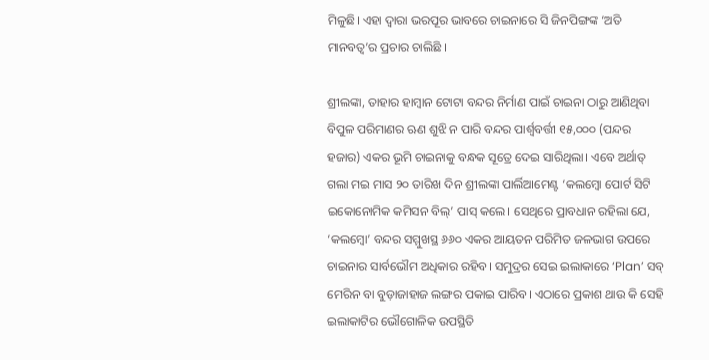ମିଳୁଛି। ଏହା ଦ୍ବାରା ଭରପୂର ଭାବରେ ଚାଇନାରେ ସି ଜିନପିଙ୍ଗଙ୍କ ‘ଅତି ମାନବତ୍ବ’ର ପ୍ରଚାର ଚାଲିଛି ।

ଶ୍ରୀଲଙ୍କା, ତାହାର ହାମ୍ବାନ ଟୋଟା ବନ୍ଦର ନିର୍ମାଣ ପାଇଁ ଚାଇନା ଠାରୁ ଆଣିଥିବା ବିପୁଳ ପରିମାଣର ଋଣ ଶୁଝି ନ ପାରି ବନ୍ଦର ପାର୍ଶ୍ବବର୍ତ୍ତୀ ୧୫,୦୦୦ (ପନ୍ଦର ହଜାର) ଏକର ଭୂମି ଚାଇନାକୁ ବନ୍ଧକ ସୂତ୍ରେ ଦେଇ ସାରିଥିଲା। ଏବେ ଅର୍ଥାତ୍‌ ଗଲା ମଇ ମାସ ୨୦ ତାରିଖ ଦିନ ଶ୍ରୀଲଙ୍କା ପାର୍ଲିଆମେଣ୍ଟ ‘କଲମ୍ବୋ ପୋର୍ଟ ସିଟି ଇକୋନୋମିକ କମିସନ ବିଲ୍‌’ ପାସ୍‌ କଲେ। ସେଥିରେ ପ୍ରାବଧାନ ରହିଲା ଯେ, ‘କଲମ୍ବୋ’ ବନ୍ଦର ସମ୍ମୁଖସ୍ଥ ୬୬୦ ଏକର ଆୟତନ ପରିମିତ ଜଳଭାଗ ଉପରେ ଚାଇନାର ସାର୍ବଭୌମ ଅଧିକାର ରହିବ। ସମୁଦ୍ରର ସେଇ ଇଲାକାରେ ‘Plan’ ସବ୍‌ ମେରିନ ବା ବୁଡ଼ାଜାହାଜ ଲଙ୍ଗର ପକାଇ ପାରିବ। ଏଠାରେ ପ୍ରକାଶ ଥାଉ କି ସେହି ଇଲାକାଟିର ଭୌଗୋଳିକ ଉପସ୍ଥିତି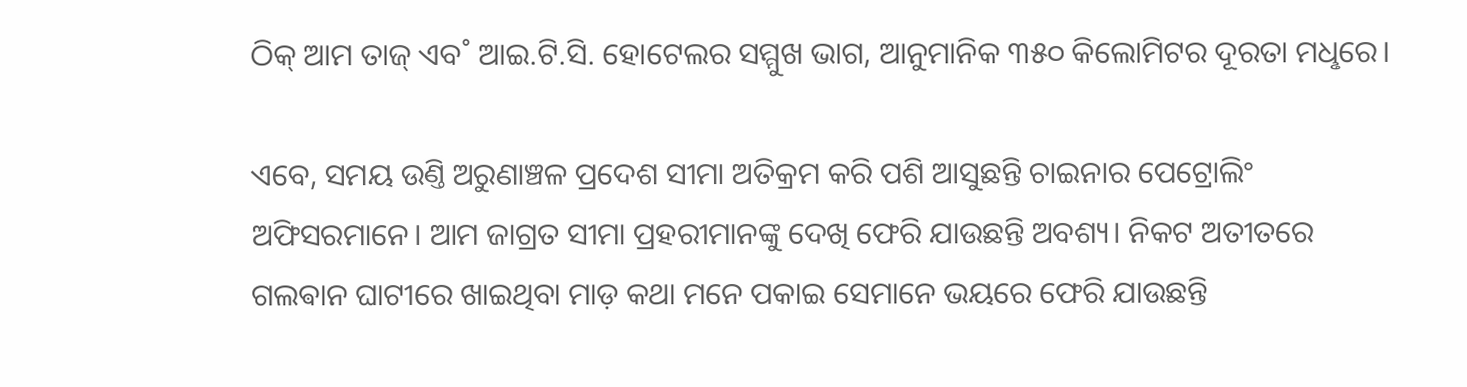ଠିକ୍‌ ଆମ ତାଜ୍‌ ଏବ˚ ଆଇ.ଟି.ସି. ହୋଟେଲର ସମ୍ମୁଖ ଭାଗ, ଆନୁମାନିକ ୩୫୦ କିଲୋମିଟର ଦୂରତା ମଧୢରେ।

ଏବେ, ସମୟ ଉଣ୍ତି ଅରୁଣାଞ୍ଚଳ ପ୍ରଦେଶ ସୀମା ଅତିକ୍ରମ କରି ପଶି ଆସୁଛନ୍ତି ଚାଇନାର ପେଟ୍ରୋଲିଂ ଅଫିସରମାନେ। ଆମ ଜାଗ୍ରତ ସୀମା ପ୍ରହରୀମାନଙ୍କୁ ଦେଖି ଫେରି ଯାଉଛନ୍ତି ଅବଶ୍ୟ। ନିକଟ ଅତୀତରେ ଗଲଵାନ ଘାଟୀରେ ଖାଇଥିବା ମାଡ଼ କଥା ମନେ ପକାଇ ସେମାନେ ଭୟରେ ଫେରି ଯାଉଛନ୍ତି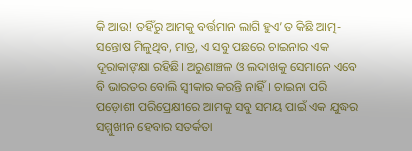କି ଆଉ! ତହିଁରୁ ଆମକୁ ବର୍ତ୍ତମାନ ଲାଗି ହୁଏ’ତ କିଛି ଆତ୍ମ-ସନ୍ତୋଷ ମିଳୁଥିବ, ମାତ୍ର, ଏ ସବୁ ପଛରେ ଚାଇନାର ଏକ ଦୂରାକାଙ୍‌କ୍ଷା ରହିଛି। ଅରୁଣାଞ୍ଚଳ ଓ ଲଦାଖକୁ ସେମାନେ ଏବେ ବି ଭାରତର ବୋଲି ସ୍ବୀକାର କରନ୍ତି ନାହିଁ। ଚାଇନା ପରି ପଡ଼ୋଶୀ ପରିପ୍ରେକ୍ଷୀରେ ଆମକୁ ସବୁ ସମୟ ପାଇଁ ଏକ ଯୁଦ୍ଧର ସମ୍ମୁଖୀନ ହେବାର ସତର୍କତା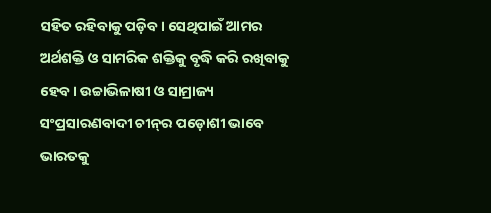ସହିତ ରହିବାକୁ ପଡ଼ିବ। ସେଥିପାଇଁ ଆମର ଅର୍ଥଶକ୍ତି ଓ ସାମରିକ ଶକ୍ତିକୁ ବୃଦ୍ଧି କରି ରଖିବାକୁ ହେବ। ଉଚ୍ଚାଭିଳାଷୀ ଓ ସାମ୍ରାଜ୍ୟ ସଂପ୍ରସାରଣବାଦୀ ଚୀନ୍‌ର ପଡ଼ୋଶୀ ଭାବେ ଭାରତକୁ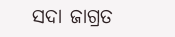ସଦା ଜାଗ୍ରତ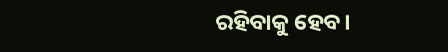ରହିବାକୁ ହେବ।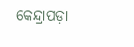କେନ୍ଦ୍ରାପଡ଼ା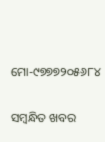ମୋ-୯୭୭୭୨୦୫୬୮୪

ସମ୍ବନ୍ଧିତ ଖବର